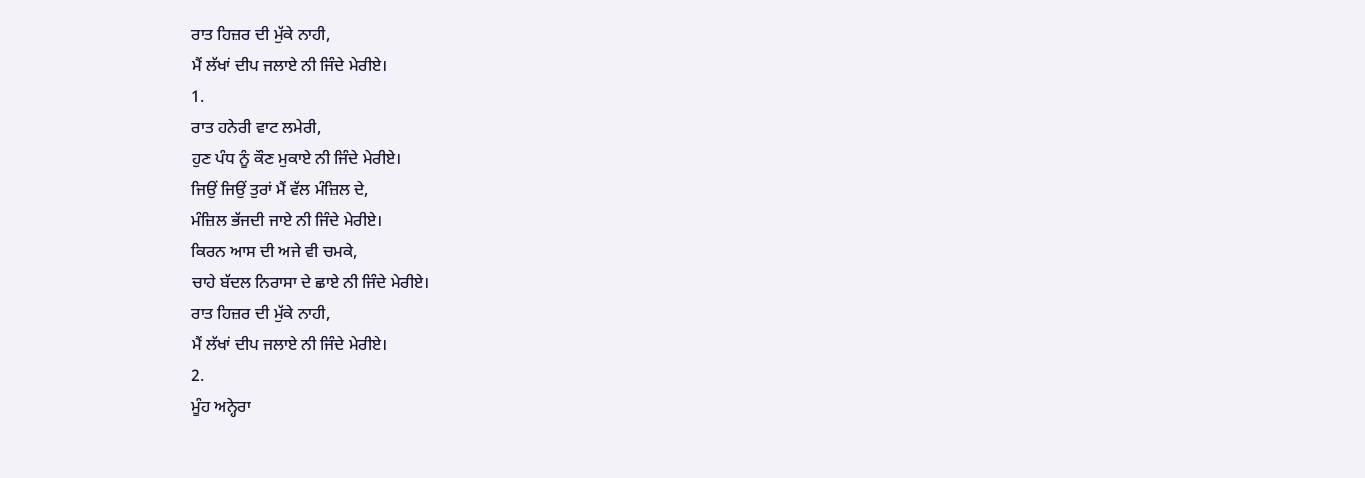ਰਾਤ ਹਿਜ਼ਰ ਦੀ ਮੁੱਕੇ ਨਾਹੀ,
ਮੈਂ ਲੱਖਾਂ ਦੀਪ ਜਲਾਏ ਨੀ ਜਿੰਦੇ ਮੇਰੀਏ।
1.
ਰਾਤ ਹਨੇਰੀ ਵਾਟ ਲਮੇਰੀ,
ਹੁਣ ਪੰਧ ਨੂੰ ਕੌਣ ਮੁਕਾਏ ਨੀ ਜਿੰਦੇ ਮੇਰੀਏ।
ਜਿਉਂ ਜਿਉਂ ਤੁਰਾਂ ਮੈਂ ਵੱਲ ਮੰਜ਼ਿਲ ਦੇ,
ਮੰਜ਼ਿਲ ਭੱਜਦੀ ਜਾਏ ਨੀ ਜਿੰਦੇ ਮੇਰੀਏ।
ਕਿਰਨ ਆਸ ਦੀ ਅਜੇ ਵੀ ਚਮਕੇ,
ਚਾਹੇ ਬੱਦਲ ਨਿਰਾਸਾ ਦੇ ਛਾਏ ਨੀ ਜਿੰਦੇ ਮੇਰੀਏ।
ਰਾਤ ਹਿਜ਼ਰ ਦੀ ਮੁੱਕੇ ਨਾਹੀ,
ਮੈਂ ਲੱਖਾਂ ਦੀਪ ਜਲਾਏ ਨੀ ਜਿੰਦੇ ਮੇਰੀਏ।
2.
ਮੂੰਹ ਅਨ੍ਹੇਰਾ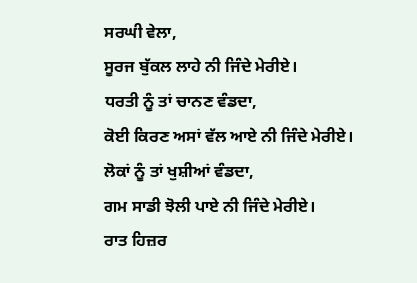ਸਰਘੀ ਵੇਲਾ,
ਸੂਰਜ ਬੁੱਕਲ ਲਾਹੇ ਨੀ ਜਿੰਦੇ ਮੇਰੀਏ।
ਧਰਤੀ ਨੂੰ ਤਾਂ ਚਾਨਣ ਵੰਡਦਾ,
ਕੋਈ ਕਿਰਣ ਅਸਾਂ ਵੱਲ ਆਏ ਨੀ ਜਿੰਦੇ ਮੇਰੀਏ।
ਲੋਕਾਂ ਨੂੰ ਤਾਂ ਖੁਸ਼ੀਆਂ ਵੰਡਦਾ,
ਗਮ ਸਾਡੀ ਝੋਲੀ ਪਾਏ ਨੀ ਜਿੰਦੇ ਮੇਰੀਏ।
ਰਾਤ ਹਿਜ਼ਰ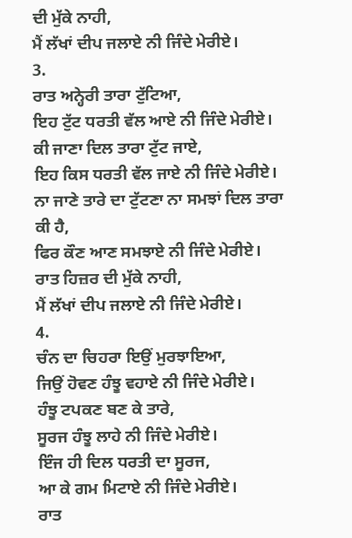ਦੀ ਮੁੱਕੇ ਨਾਹੀ,
ਮੈਂ ਲੱਖਾਂ ਦੀਪ ਜਲਾਏ ਨੀ ਜਿੰਦੇ ਮੇਰੀਏ।
3.
ਰਾਤ ਅਨ੍ਹੇਰੀ ਤਾਰਾ ਟੁੱਟਿਆ,
ਇਹ ਟੁੱਟ ਧਰਤੀ ਵੱਲ ਆਏ ਨੀ ਜਿੰਦੇ ਮੇਰੀਏ।
ਕੀ ਜਾਣਾ ਦਿਲ ਤਾਰਾ ਟੁੱਟ ਜਾਏ,
ਇਹ ਕਿਸ ਧਰਤੀ ਵੱਲ ਜਾਏ ਨੀ ਜਿੰਦੇ ਮੇਰੀਏ।
ਨਾ ਜਾਣੇ ਤਾਰੇ ਦਾ ਟੁੱਟਣਾ ਨਾ ਸਮਝਾਂ ਦਿਲ ਤਾਰਾ ਕੀ ਹੈ,
ਫਿਰ ਕੌਣ ਆਣ ਸਮਝਾਏ ਨੀ ਜਿੰਦੇ ਮੇਰੀਏ।
ਰਾਤ ਹਿਜ਼ਰ ਦੀ ਮੁੱਕੇ ਨਾਹੀ,
ਮੈਂ ਲੱਖਾਂ ਦੀਪ ਜਲਾਏ ਨੀ ਜਿੰਦੇ ਮੇਰੀਏ।
4.
ਚੰਨ ਦਾ ਚਿਹਰਾ ਇਉਂ ਮੁਰਝਾਇਆ,
ਜਿਉਂ ਹੋਵਣ ਹੰਝੂ ਵਹਾਏ ਨੀ ਜਿੰਦੇ ਮੇਰੀਏ।
ਹੰਝੂ ਟਪਕਣ ਬਣ ਕੇ ਤਾਰੇ,
ਸੂਰਜ ਹੰਝੂ ਲਾਹੇ ਨੀ ਜਿੰਦੇ ਮੇਰੀਏ।
ਇੰਜ ਹੀ ਦਿਲ ਧਰਤੀ ਦਾ ਸੂਰਜ,
ਆ ਕੇ ਗਮ ਮਿਟਾਏ ਨੀ ਜਿੰਦੇ ਮੇਰੀਏ।
ਰਾਤ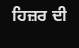ਹਿਜ਼ਰ ਦੀ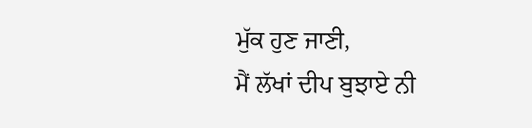ਮੁੱਕ ਹੁਣ ਜਾਣੀ,
ਮੈਂ ਲੱਖਾਂ ਦੀਪ ਬੁਝਾਏ ਨੀ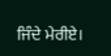ਜਿੰਦੇ ਮੇਰੀਏ।